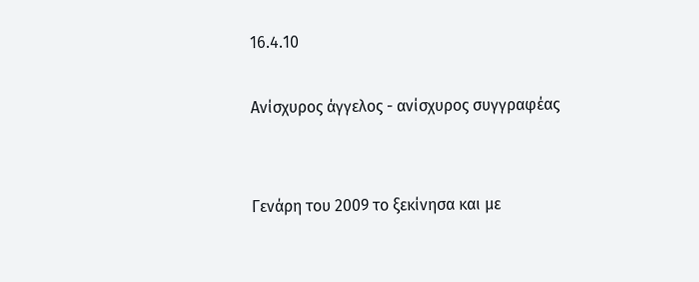16.4.10

Ανίσχυρος άγγελος - ανίσχυρος συγγραφέας


Γενάρη του 2009 το ξεκίνησα και με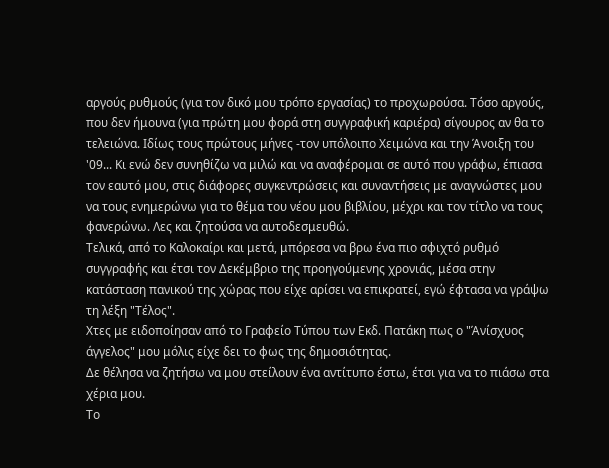αργούς ρυθμούς (για τον δικό μου τρόπο εργασίας) το προχωρούσα. Τόσο αργούς, που δεν ήμουνα (για πρώτη μου φορά στη συγγραφική καριέρα) σίγουρος αν θα το τελειώνα. Ιδίως τους πρώτους μήνες -τον υπόλοιπο Χειμώνα και την Άνοιξη του '09... Κι ενώ δεν συνηθίζω να μιλώ και να αναφέρομαι σε αυτό που γράφω, έπιασα τον εαυτό μου, στις διάφορες συγκεντρώσεις και συναντήσεις με αναγνώστες μου να τους ενημερώνω για το θέμα του νέου μου βιβλίου, μέχρι και τον τίτλο να τους φανερώνω. Λες και ζητούσα να αυτοδεσμευθώ.
Τελικά, από το Καλοκαίρι και μετά, μπόρεσα να βρω ένα πιο σφιχτό ρυθμό συγγραφής και έτσι τον Δεκέμβριο της προηγούμενης χρονιάς, μέσα στην κατάσταση πανικού της χώρας που είχε αρίσει να επικρατεί, εγώ έφτασα να γράψω τη λέξη "Τέλος".
Χτες με ειδοποίησαν από το Γραφείο Τύπου των Εκδ. Πατάκη πως ο "Άνίσχυος άγγελος" μου μόλις είχε δει το φως της δημοσιότητας.
Δε θέλησα να ζητήσω να μου στείλουν ένα αντίτυπο έστω, έτσι για να το πιάσω στα χέρια μου.
Το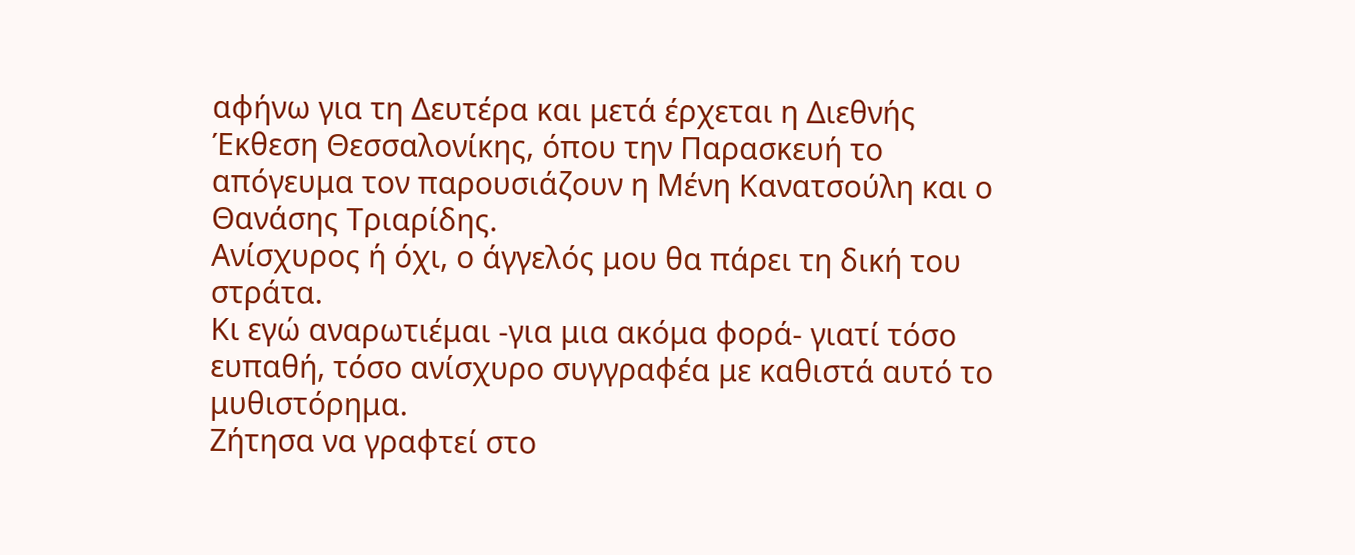αφήνω για τη Δευτέρα και μετά έρχεται η Διεθνής Έκθεση Θεσσαλονίκης, όπου την Παρασκευή το απόγευμα τον παρουσιάζουν η Μένη Κανατσούλη και ο Θανάσης Τριαρίδης.
Ανίσχυρος ή όχι, ο άγγελός μου θα πάρει τη δική του στράτα.
Κι εγώ αναρωτιέμαι -για μια ακόμα φορά- γιατί τόσο ευπαθή, τόσο ανίσχυρο συγγραφέα με καθιστά αυτό το μυθιστόρημα.
Ζήτησα να γραφτεί στο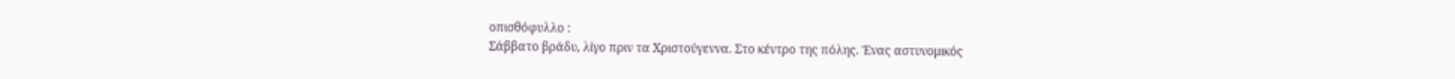οπισθόφυλλο :
Σάββατο βράδυ, λίγο πριν τα Χριστούγεννα. Στο κέντρο της πόλης. Ένας αστυνομικός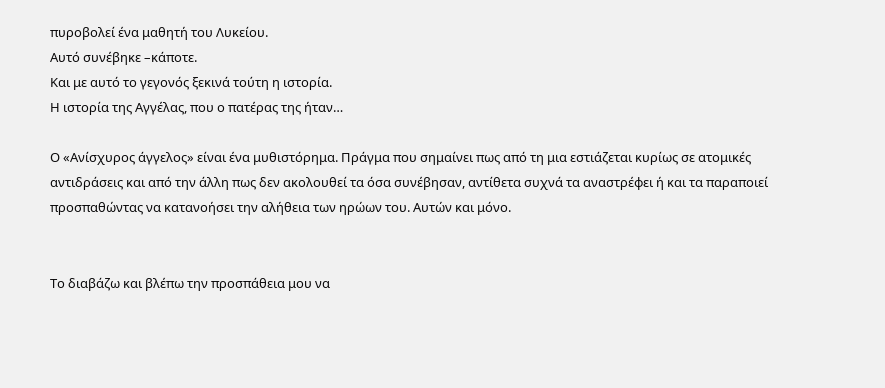πυροβολεί ένα μαθητή του Λυκείου.
Αυτό συνέβηκε –κάποτε.
Και με αυτό το γεγονός ξεκινά τούτη η ιστορία.
Η ιστορία της Αγγέλας, που ο πατέρας της ήταν…

Ο «Ανίσχυρος άγγελος» είναι ένα μυθιστόρημα. Πράγμα που σημαίνει πως από τη μια εστιάζεται κυρίως σε ατομικές αντιδράσεις και από την άλλη πως δεν ακολουθεί τα όσα συνέβησαν, αντίθετα συχνά τα αναστρέφει ή και τα παραποιεί προσπαθώντας να κατανοήσει την αλήθεια των ηρώων του. Αυτών και μόνο.


Το διαβάζω και βλέπω την προσπάθεια μου να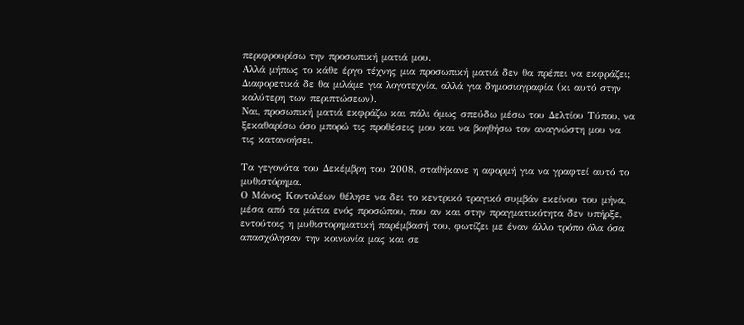περιφρουρίσω την προσωπική ματιά μου.
Αλλά μήπως το κάθε έργο τέχνης μια προσωπική ματιά δεν θα πρέπει να εκφράζει; Διαφορετικά δε θα μιλάμε για λογοτεχνία, αλλά για δημοσιογραφία (κι αυτό στην καλύτερη των περιπτώσεων).
Ναι, προσωπική ματιά εκφράζω και πάλι όμως σπεύδω μέσω του Δελτίου Τύπου, να ξεκαθαρίσω όσο μπορώ τις προθέσεις μου και να βοηθήσω τον αναγνώστη μου να τις κατανοήσει.

Τα γεγονότα του Δεκέμβρη του 2008, σταθήκανε η αφορμή για να γραφτεί αυτό το μυθιστόρημα.
Ο Μάνος Κοντολέων θέλησε να δει το κεντρικό τραγικό συμβάν εκείνου του μήνα, μέσα από τα μάτια ενός προσώπου, που αν και στην πραγματικότητα δεν υπήρξε, εντούτοις η μυθιστορηματική παρέμβασή του, φωτίζει με έναν άλλο τρόπο όλα όσα απασχόλησαν την κοινωνία μας και σε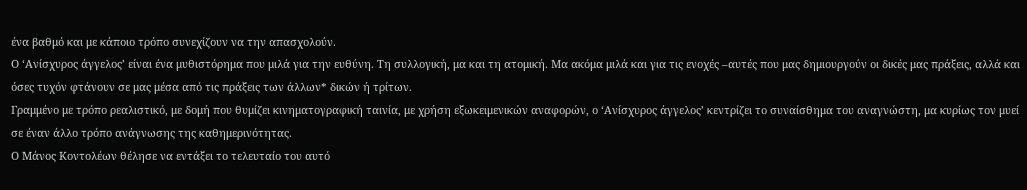ένα βαθμό και με κάποιο τρόπο συνεχίζουν να την απασχολούν.
Ο ‘Ανίσχυρος άγγελος’ είναι ένα μυθιστόρημα που μιλά για την ευθύνη. Τη συλλογική, μα και τη ατομική. Μα ακόμα μιλά και για τις ενοχές –αυτές που μας δημιουργούν οι δικές μας πράξεις, αλλά και όσες τυχόν φτάνουν σε μας μέσα από τις πράξεις των άλλων* δικών ή τρίτων.
Γραμμένο με τρόπο ρεαλιστικό, με δομή που θυμίζει κινηματογραφική ταινία, με χρήση εξωκειμενικών αναφορών, ο ‘Ανίσχυρος άγγελος’ κεντρίζει το συναίσθημα του αναγνώστη, μα κυρίως τον μυεί σε έναν άλλο τρόπο ανάγνωσης της καθημερινότητας.
Ο Μάνος Κοντολέων θέλησε να εντάξει το τελευταίο του αυτό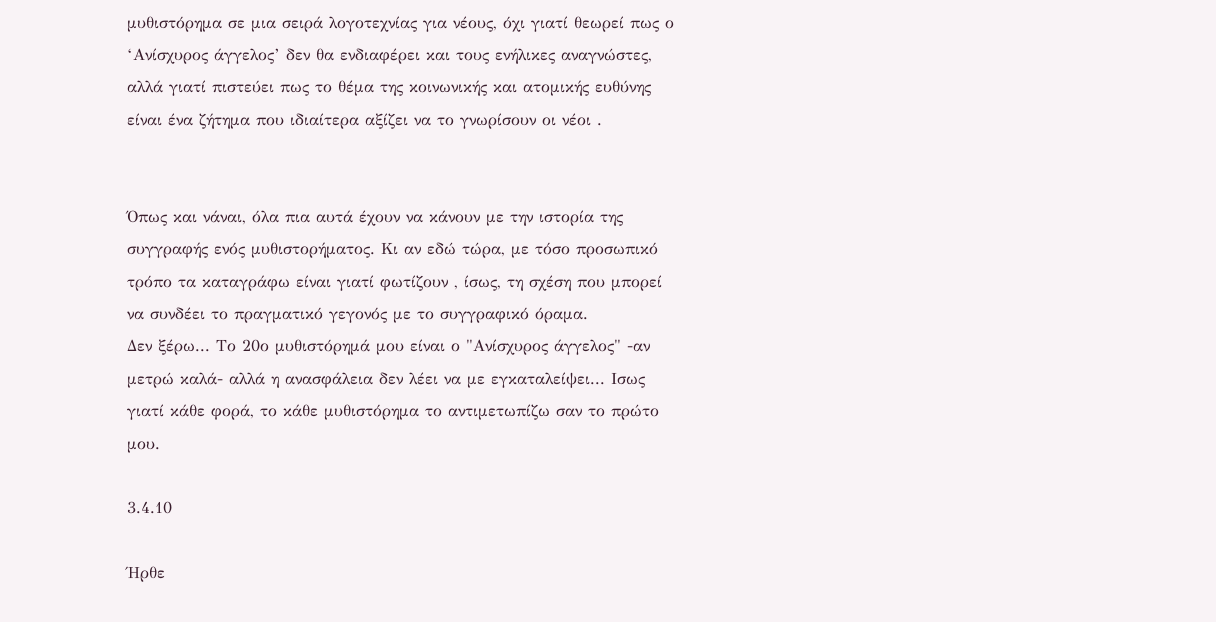μυθιστόρημα σε μια σειρά λογοτεχνίας για νέους, όχι γιατί θεωρεί πως ο ‘Ανίσχυρος άγγελος’ δεν θα ενδιαφέρει και τους ενήλικες αναγνώστες, αλλά γιατί πιστεύει πως το θέμα της κοινωνικής και ατομικής ευθύνης είναι ένα ζήτημα που ιδιαίτερα αξίζει να το γνωρίσουν οι νέοι .


Όπως και νάναι, όλα πια αυτά έχουν να κάνουν με την ιστορία της συγγραφής ενός μυθιστορήματος. Κι αν εδώ τώρα, με τόσο προσωπικό τρόπο τα καταγράφω είναι γιατί φωτίζουν , ίσως, τη σχέση που μπορεί να συνδέει το πραγματικό γεγονός με το συγγραφικό όραμα.
Δεν ξέρω... Το 20ο μυθιστόρημά μου είναι ο "Ανίσχυρος άγγελος" -αν μετρώ καλά- αλλά η ανασφάλεια δεν λέει να με εγκαταλείψει... Ισως γιατί κάθε φορά, το κάθε μυθιστόρημα το αντιμετωπίζω σαν το πρώτο μου.

3.4.10

Ήρθε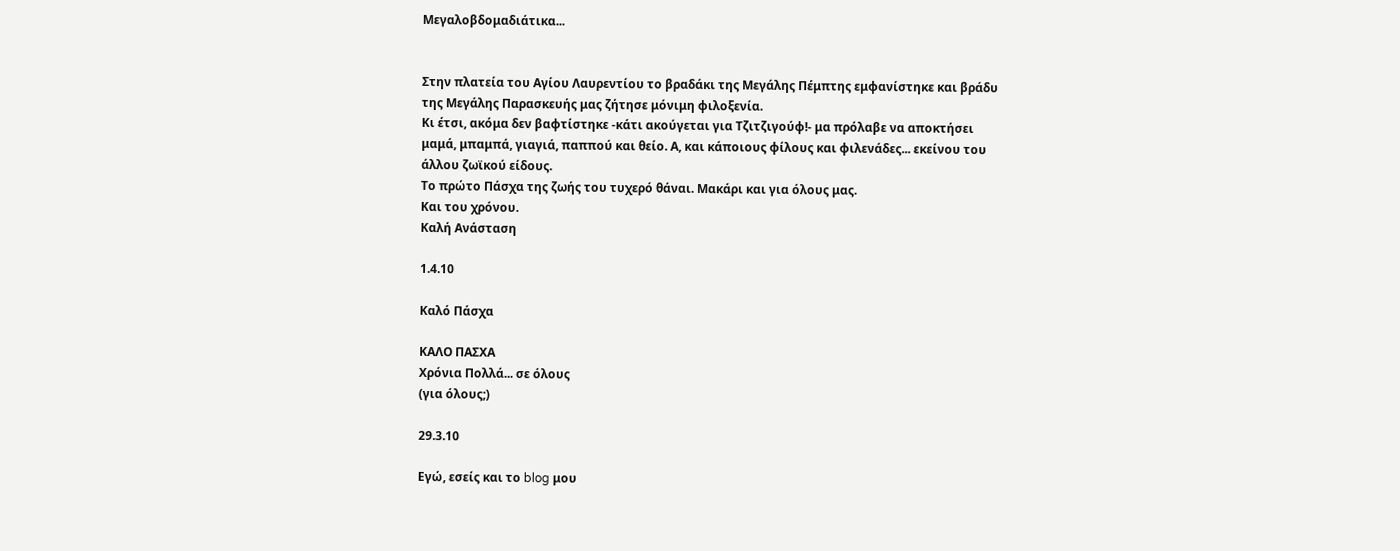Μεγαλοβδομαδιάτικα...


Στην πλατεία του Αγίου Λαυρεντίου το βραδάκι της Μεγάλης Πέμπτης εμφανίστηκε και βράδυ της Μεγάλης Παρασκευής μας ζήτησε μόνιμη φιλοξενία.
Κι έτσι, ακόμα δεν βαφτίστηκε -κάτι ακούγεται για Τζιτζιγούφ!- μα πρόλαβε να αποκτήσει μαμά, μπαμπά, γιαγιά, παππού και θείο. Α, και κάποιους φίλους και φιλενάδες... εκείνου του άλλου ζωϊκού είδους.
Το πρώτο Πάσχα της ζωής του τυχερό θάναι. Μακάρι και για όλους μας.
Και του χρόνου.
Καλή Ανάσταση

1.4.10

Καλό Πάσχα

ΚΑΛΟ ΠΑΣΧΑ
Χρόνια Πολλά... σε όλους
(για όλους;)

29.3.10

Εγώ, εσείς και το blog μου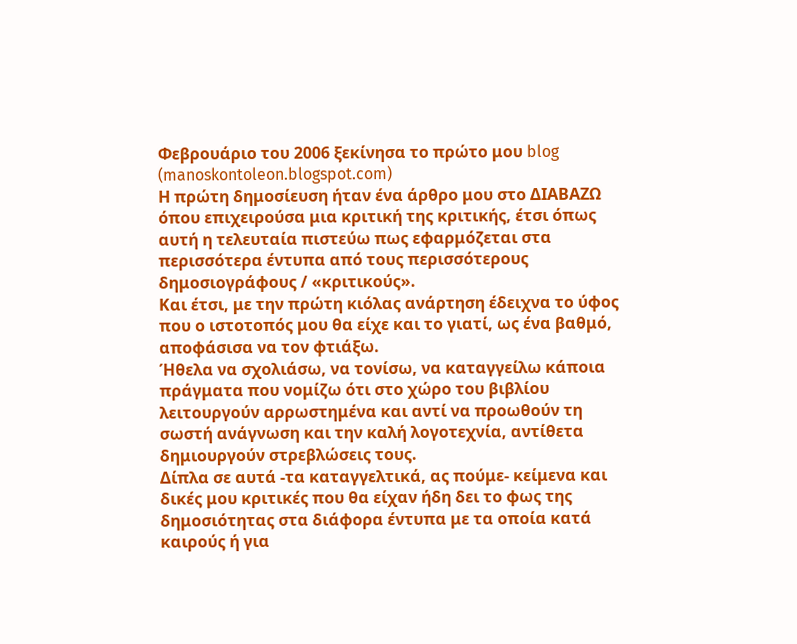Φεβρουάριο του 2006 ξεκίνησα το πρώτο μου blog (manoskontoleon.blogspot.com)
Η πρώτη δημοσίευση ήταν ένα άρθρο μου στο ΔΙΑΒΑΖΩ όπου επιχειρούσα μια κριτική της κριτικής, έτσι όπως αυτή η τελευταία πιστεύω πως εφαρμόζεται στα περισσότερα έντυπα από τους περισσότερους δημοσιογράφους / «κριτικούς».
Και έτσι, με την πρώτη κιόλας ανάρτηση έδειχνα το ύφος που ο ιστοτοπός μου θα είχε και το γιατί, ως ένα βαθμό, αποφάσισα να τον φτιάξω.
Ήθελα να σχολιάσω, να τονίσω, να καταγγείλω κάποια πράγματα που νομίζω ότι στο χώρο του βιβλίου λειτουργούν αρρωστημένα και αντί να προωθούν τη σωστή ανάγνωση και την καλή λογοτεχνία, αντίθετα δημιουργούν στρεβλώσεις τους.
Δίπλα σε αυτά -τα καταγγελτικά, ας πούμε- κείμενα και δικές μου κριτικές που θα είχαν ήδη δει το φως της δημοσιότητας στα διάφορα έντυπα με τα οποία κατά καιρούς ή για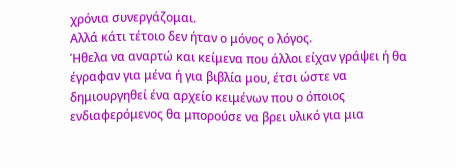χρόνια συνεργάζομαι.
Αλλά κάτι τέτοιο δεν ήταν ο μόνος ο λόγος.
Ήθελα να αναρτώ και κείμενα που άλλοι είχαν γράψει ή θα έγραφαν για μένα ή για βιβλία μου, έτσι ώστε να δημιουργηθεί ένα αρχείο κειμένων που ο όποιος ενδιαφερόμενος θα μπορούσε να βρει υλικό για μια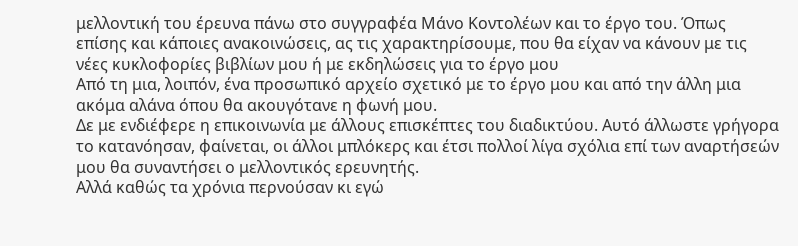μελλοντική του έρευνα πάνω στο συγγραφέα Μάνο Κοντολέων και το έργο του. Όπως επίσης και κάποιες ανακοινώσεις, ας τις χαρακτηρίσουμε, που θα είχαν να κάνουν με τις νέες κυκλοφορίες βιβλίων μου ή με εκδηλώσεις για το έργο μου
Από τη μια, λοιπόν, ένα προσωπικό αρχείο σχετικό με το έργο μου και από την άλλη μια ακόμα αλάνα όπου θα ακουγότανε η φωνή μου.
Δε με ενδιέφερε η επικοινωνία με άλλους επισκέπτες του διαδικτύου. Αυτό άλλωστε γρήγορα το κατανόησαν, φαίνεται, οι άλλοι μπλόκερς και έτσι πολλοί λίγα σχόλια επί των αναρτήσεών μου θα συναντήσει ο μελλοντικός ερευνητής.
Αλλά καθώς τα χρόνια περνούσαν κι εγώ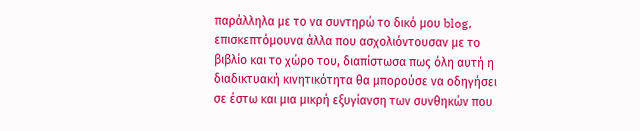παράλληλα με το να συντηρώ το δικό μου blog, επισκεπτόμουνα άλλα που ασχολιόντουσαν με το βιβλίο και το χώρο του, διαπίστωσα πως όλη αυτή η διαδικτυακή κινητικότητα θα μπορούσε να οδηγήσει σε έστω και μια μικρή εξυγίανση των συνθηκών που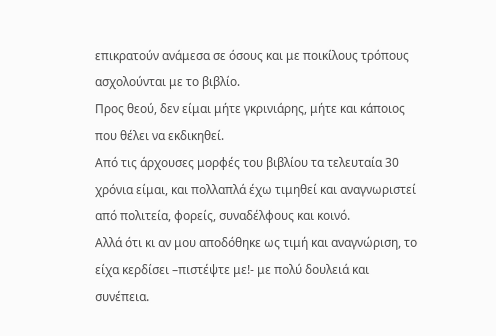επικρατούν ανάμεσα σε όσους και με ποικίλους τρόπους ασχολούνται με το βιβλίο.
Προς θεού, δεν είμαι μήτε γκρινιάρης, μήτε και κάποιος που θέλει να εκδικηθεί.
Από τις άρχουσες μορφές του βιβλίου τα τελευταία 30 χρόνια είμαι, και πολλαπλά έχω τιμηθεί και αναγνωριστεί από πολιτεία, φορείς, συναδέλφους και κοινό.
Αλλά ότι κι αν μου αποδόθηκε ως τιμή και αναγνώριση, το είχα κερδίσει –πιστέψτε με!- με πολύ δουλειά και συνέπεια.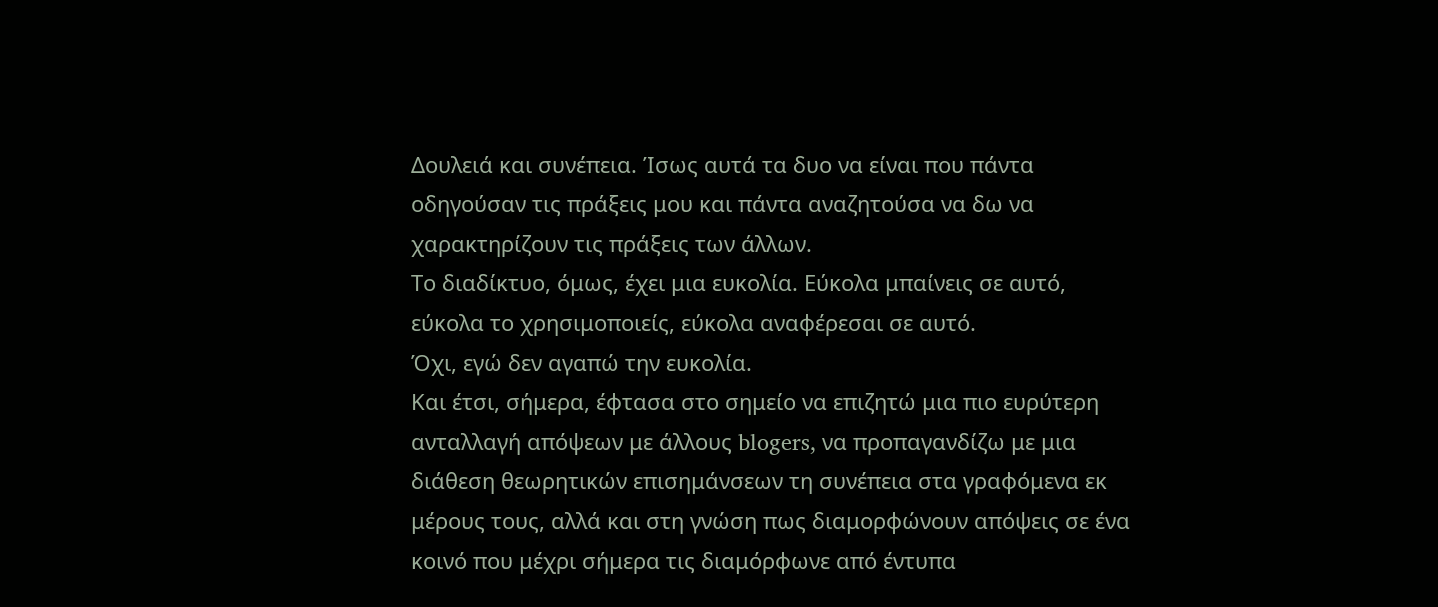Δουλειά και συνέπεια. Ίσως αυτά τα δυο να είναι που πάντα οδηγούσαν τις πράξεις μου και πάντα αναζητούσα να δω να χαρακτηρίζουν τις πράξεις των άλλων.
Το διαδίκτυο, όμως, έχει μια ευκολία. Εύκολα μπαίνεις σε αυτό, εύκολα το χρησιμοποιείς, εύκολα αναφέρεσαι σε αυτό.
Όχι, εγώ δεν αγαπώ την ευκολία.
Και έτσι, σήμερα, έφτασα στο σημείο να επιζητώ μια πιο ευρύτερη ανταλλαγή απόψεων με άλλους blogers, να προπαγανδίζω με μια διάθεση θεωρητικών επισημάνσεων τη συνέπεια στα γραφόμενα εκ μέρους τους, αλλά και στη γνώση πως διαμορφώνουν απόψεις σε ένα κοινό που μέχρι σήμερα τις διαμόρφωνε από έντυπα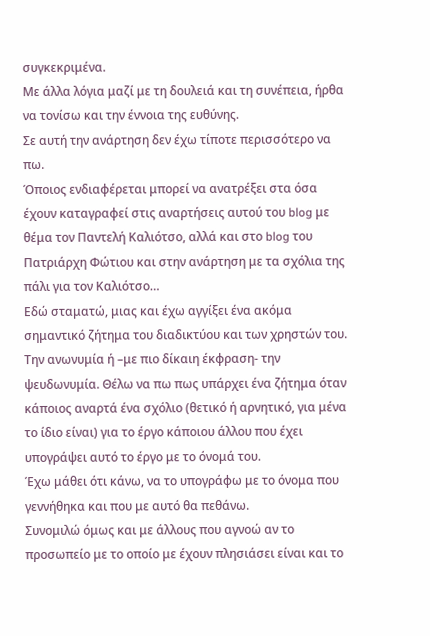συγκεκριμένα.
Με άλλα λόγια μαζί με τη δουλειά και τη συνέπεια, ήρθα να τονίσω και την έννοια της ευθύνης.
Σε αυτή την ανάρτηση δεν έχω τίποτε περισσότερο να πω.
Όποιος ενδιαφέρεται μπορεί να ανατρέξει στα όσα έχουν καταγραφεί στις αναρτήσεις αυτού του blog με θέμα τον Παντελή Καλιότσο, αλλά και στο blog του Πατριάρχη Φώτιου και στην ανάρτηση με τα σχόλια της πάλι για τον Καλιότσο…
Εδώ σταματώ, μιας και έχω αγγίξει ένα ακόμα σημαντικό ζήτημα του διαδικτύου και των χρηστών του. Την ανωνυμία ή –με πιο δίκαιη έκφραση- την ψευδωνυμία. Θέλω να πω πως υπάρχει ένα ζήτημα όταν κάποιος αναρτά ένα σχόλιο (θετικό ή αρνητικό, για μένα το ίδιο είναι) για το έργο κάποιου άλλου που έχει υπογράψει αυτό το έργο με το όνομά του.
Έχω μάθει ότι κάνω, να το υπογράφω με το όνομα που γεννήθηκα και που με αυτό θα πεθάνω.
Συνομιλώ όμως και με άλλους που αγνοώ αν το προσωπείο με το οποίο με έχουν πλησιάσει είναι και το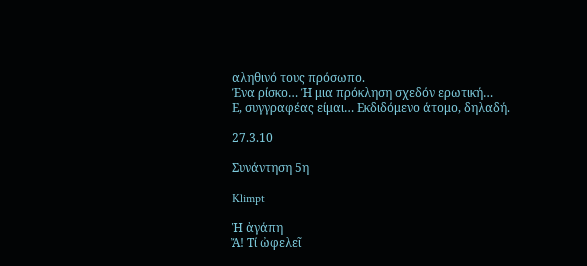αληθινό τους πρόσωπο.
Ένα ρίσκο… Ή μια πρόκληση σχεδόν ερωτική…
Ε, συγγραφέας είμαι… Εκδιδόμενο άτομο, δηλαδή.

27.3.10

Συνάντηση 5η

Klimpt

Ἡ ἀγάπη
Ἄ! Τί ὠφελεῖ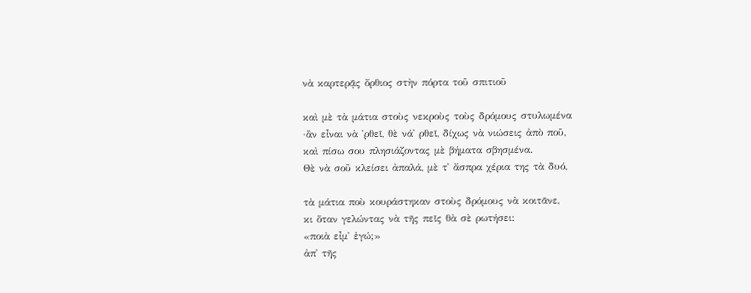νὰ καρτερᾷς ὄρθιος στὴν πόρτα τοῦ σπιτιοῦ

καὶ μὲ τὰ μάτια στοὺς νεκροὺς τοὺς δρόμους στυλωμένα
·ἂν εἶναι νὰ ῾ρθεῖ, θὲ νά᾿ ρθεῖ, δίχως νὰ νιώσεις ἀπὸ ποῦ,
καὶ πίσω σου πλησιάζοντας μὲ βήματα σβησμένα.
Θὲ νὰ σοῦ κλείσει ἀπαλά, μὲ τ᾿ ἄσπρα χέρια της τὰ δυό,

τὰ μάτια ποὺ κουράστηκαν στοὺς δρόμους νὰ κοιτᾶνε,
κι ὅταν γελώντας νὰ τῆς πεῖς θὰ σὲ ρωτήσει:
«ποιὰ εἶμ᾿ ἐγώ;»
ἀπ᾿ τῆς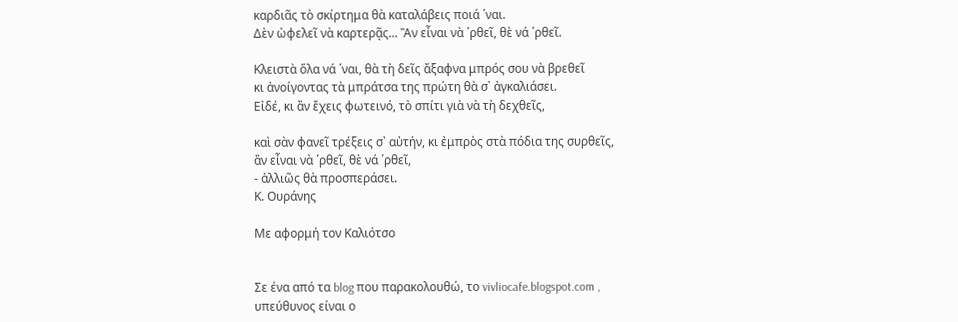καρδιᾶς τὸ σκίρτημα θὰ καταλάβεις ποιά ῾ναι.
Δὲν ὠφελεῖ νὰ καρτερᾷς... Ἂν εἶναι νὰ ῾ρθεῖ, θὲ νά ῾ρθεῖ.

Κλειστὰ ὅλα νά ῾ναι, θὰ τὴ δεῖς ἄξαφνα μπρός σου νὰ βρεθεῖ
κι ἀνοίγοντας τὰ μπράτσα της πρώτη θὰ σ᾿ ἀγκαλιάσει.
Εἰδέ, κι ἂν ἔχεις φωτεινό, τὸ σπίτι γιὰ νὰ τὴ δεχθεῖς,

καὶ σὰν φανεῖ τρέξεις σ᾿ αὐτήν, κι ἐμπρὸς στὰ πόδια της συρθεῖς,
ἂν εἶναι νὰ ῾ρθεῖ, θὲ νά ῾ρθεῖ,
- ἀλλιῶς θὰ προσπεράσει.
Κ. Ουράνης

Με αφορμή τον Καλιότσο


Σε ένα από τα blog που παρακολουθώ, το vivliocafe.blogspot.com , υπεύθυνος είναι ο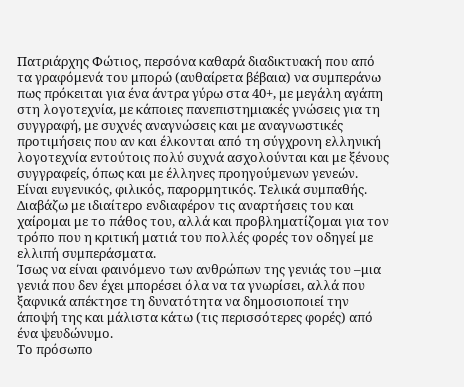Πατριάρχης Φώτιος, περσόνα καθαρά διαδικτυακή που από τα γραφόμενά του μπορώ (αυθαίρετα βέβαια) να συμπεράνω πως πρόκειται για ένα άντρα γύρω στα 40+, με μεγάλη αγάπη στη λογοτεχνία, με κάποιες πανεπιστημιακές γνώσεις για τη συγγραφή, με συχνές αναγνώσεις και με αναγνωστικές προτιμήσεις που αν και έλκονται από τη σύγχρονη ελληνική λογοτεχνία εντούτοις πολύ συχνά ασχολούνται και με ξένους συγγραφείς, όπως και με έλληνες προηγούμενων γενεών. Είναι ευγενικός, φιλικός, παρορμητικός. Τελικά συμπαθής.
Διαβάζω με ιδιαίτερο ενδιαφέρον τις αναρτήσεις του και χαίρομαι με το πάθος του, αλλά και προβληματίζομαι για τον τρόπο που η κριτική ματιά του πολλές φορές τον οδηγεί με ελλιπή συμπεράσματα.
Ίσως να είναι φαινόμενο των ανθρώπων της γενιάς του –μια γενιά που δεν έχει μπορέσει όλα να τα γνωρίσει, αλλά που ξαφνικά απέκτησε τη δυνατότητα να δημοσιοποιεί την άποψή της και μάλιστα κάτω (τις περισσότερες φορές) από ένα ψευδώνυμο.
Το πρόσωπο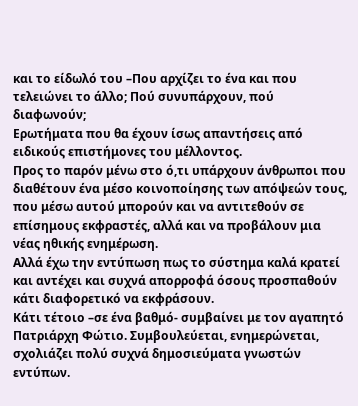και το είδωλό του –Που αρχίζει το ένα και που τελειώνει το άλλο; Πού συνυπάρχουν, πού διαφωνούν;
Ερωτήματα που θα έχουν ίσως απαντήσεις από ειδικούς επιστήμονες του μέλλοντος.
Προς το παρόν μένω στο ό,τι υπάρχουν άνθρωποι που διαθέτουν ένα μέσο κοινοποίησης των απόψεών τους, που μέσω αυτού μπορούν και να αντιτεθούν σε επίσημους εκφραστές, αλλά και να προβάλουν μια νέας ηθικής ενημέρωση.
Αλλά έχω την εντύπωση πως το σύστημα καλά κρατεί και αντέχει και συχνά απορροφά όσους προσπαθούν κάτι διαφορετικό να εκφράσουν.
Κάτι τέτοιο –σε ένα βαθμό- συμβαίνει με τον αγαπητό Πατριάρχη Φώτιο. Συμβουλεύεται, ενημερώνεται, σχολιάζει πολύ συχνά δημοσιεύματα γνωστών εντύπων.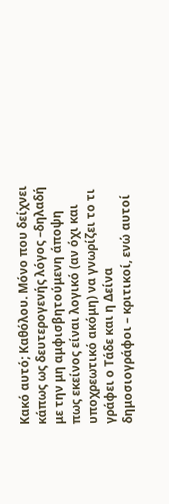Κακό αυτό; Καθόλου. Μόνο που δείχνει κάπως ως δευτερογενής λόγος –δηλαδή με την μη αμφισβητούμενη άποψη πως εκείνος είναι λογικό (αν όχι και υποχρεωτικό ακόμη) να γνωρίζει το τι γράφει ο Τάδε και η Δείνα δημοσιογράφοι – κριτικοί, ενώ αυτοί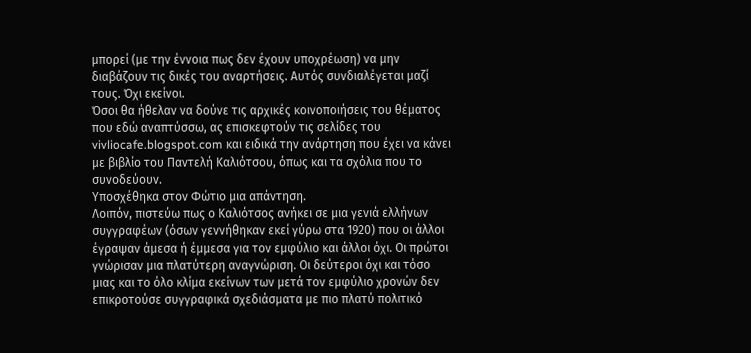μπορεί (με την έννοια πως δεν έχουν υποχρέωση) να μην διαβάζουν τις δικές του αναρτήσεις. Αυτός συνδιαλέγεται μαζί τους. Όχι εκείνοι.
Όσοι θα ήθελαν να δούνε τις αρχικές κοινοποιήσεις του θέματος που εδώ αναπτύσσω, ας επισκεφτούν τις σελίδες του vivliocafe.blogspot.com και ειδικά την ανάρτηση που έχει να κάνει με βιβλίο του Παντελή Καλιότσου, όπως και τα σχόλια που το συνοδεύουν.
Υποσχέθηκα στον Φώτιο μια απάντηση.
Λοιπόν, πιστεύω πως ο Καλιότσος ανήκει σε μια γενιά ελλήνων συγγραφέων (όσων γεννήθηκαν εκεί γύρω στα 1920) που οι άλλοι έγραψαν άμεσα ή έμμεσα για τον εμφύλιο και άλλοι όχι. Οι πρώτοι γνώρισαν μια πλατύτερη αναγνώριση. Οι δεύτεροι όχι και τόσο μιας και το όλο κλίμα εκείνων των μετά τον εμφύλιο χρονών δεν επικροτούσε συγγραφικά σχεδιάσματα με πιο πλατύ πολιτικό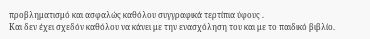προβληματισμό και ασφαλώς καθόλου συγγραφικά τερτίπια ύφους .
Και δεν έχει σχεδόν καθόλου να κάνει με την ενασχόληση του και με το παιδικό βιβλίο.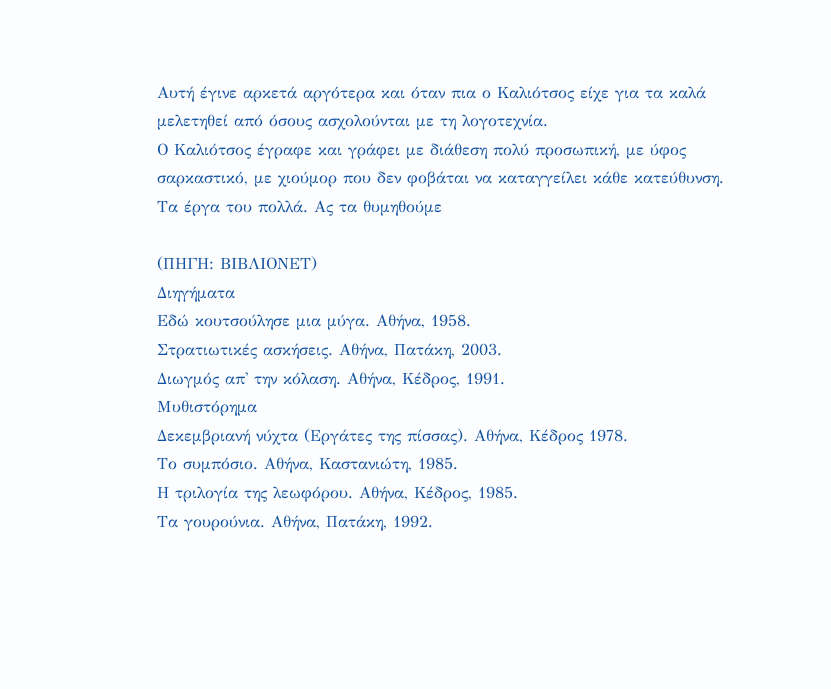Αυτή έγινε αρκετά αργότερα και όταν πια ο Καλιότσος είχε για τα καλά μελετηθεί από όσους ασχολούνται με τη λογοτεχνία.
Ο Καλιότσος έγραφε και γράφει με διάθεση πολύ προσωπική, με ύφος σαρκαστικό, με χιούμορ που δεν φοβάται να καταγγείλει κάθε κατεύθυνση.
Τα έργα του πολλά. Ας τα θυμηθούμε

(ΠΗΓΗ: ΒΙΒΛΙΟΝΕΤ)
Διηγήματα
Εδώ κουτσούλησε μια μύγα. Αθήνα, 1958.
Στρατιωτικές ασκήσεις. Αθήνα, Πατάκη, 2003.
Διωγμός απ' την κόλαση. Αθήνα, Κέδρος, 1991.
Μυθιστόρημα
Δεκεμβριανή νύχτα (Εργάτες της πίσσας). Αθήνα, Κέδρος 1978.
Το συμπόσιο. Αθήνα, Καστανιώτη, 1985.
Η τριλογία της λεωφόρου. Αθήνα, Κέδρος, 1985.
Τα γουρούνια. Αθήνα, Πατάκη, 1992.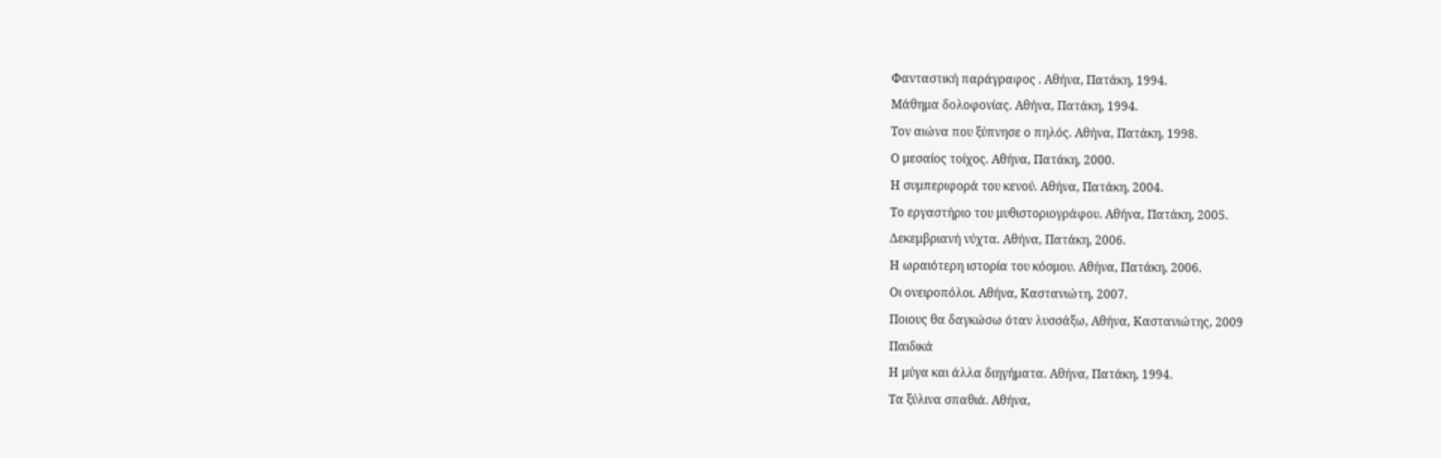Φανταστική παράγραφος . Αθήνα, Πατάκη, 1994.
Μάθημα δολοφονίας. Αθήνα, Πατάκη, 1994.
Τον αιώνα που ξύπνησε ο πηλός. Αθήνα, Πατάκη, 1998.
Ο μεσαίος τοίχος. Αθήνα, Πατάκη, 2000.
Η συμπεριφορά του κενού. Αθήνα, Πατάκη, 2004.
Το εργαστήριο του μυθιστοριογράφου. Αθήνα, Πατάκη, 2005.
Δεκεμβριανή νύχτα. Αθήνα, Πατάκη, 2006.
Η ωραιότερη ιστορία του κόσμου. Αθήνα, Πατάκη, 2006.
Οι ονειροπόλοι. Αθήνα, Καστανιώτη, 2007.
Ποιους θα δαγκώσω όταν λυσσάξω, Αθήνα, Καστανιώτης, 2009
Παιδικά
Η μύγα και άλλα διηγήματα. Αθήνα, Πατάκη, 1994.
Τα ξύλινα σπαθιά. Αθήνα,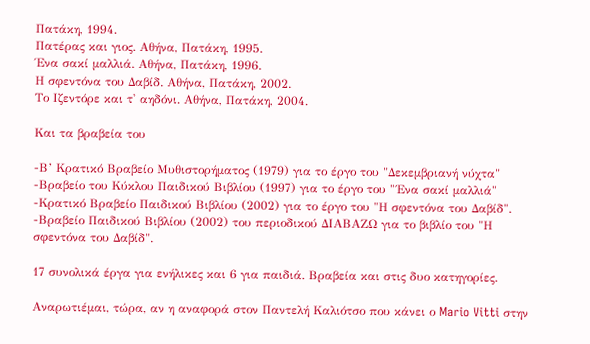Πατάκη, 1994.
Πατέρας και γιος. Αθήνα, Πατάκη, 1995.
Ένα σακί μαλλιά. Αθήνα, Πατάκη, 1996.
Η σφεντόνα του Δαβίδ. Αθήνα, Πατάκη, 2002.
Το Ιζεντόρε και τ' αηδόνι. Αθήνα, Πατάκη, 2004.

Και τα βραβεία του

-Β’ Κρατικό Βραβείο Μυθιστορήματος (1979) για το έργο του "Δεκεμβριανή νύχτα"
-Βραβείο του Κύκλου Παιδικού Βιβλίου (1997) για το έργο του "΄Ενα σακί μαλλιά"
-Κρατικό Βραβείο Παιδικού Βιβλίου (2002) για το έργο του "Η σφεντόνα του Δαβίδ".
-Βραβείο Παιδικού Βιβλίου (2002) του περιοδικού ΔΙΑΒΑΖΩ για το βιβλίο του "Η σφεντόνα του Δαβίδ".

17 συνολικά έργα για ενήλικες και 6 για παιδιά. Βραβεία και στις δυο κατηγορίες.

Αναρωτιέμαι, τώρα, αν η αναφορά στον Παντελή Καλιότσο που κάνει ο Mario Vitti στην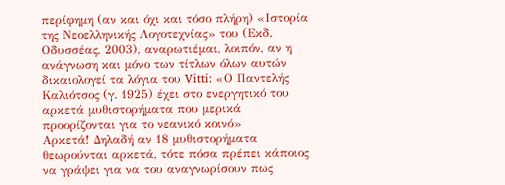περίφημη (αν και όχι και τόσο πλήρη) «Ιστορία της Νεοελληνικής Λογοτεχνίας» του (Εκδ. Οδυσσέας, 2003), αναρωτιέμαι, λοιπόν, αν η ανάγνωση και μόνο των τίτλων όλων αυτών δικαιολογεί τα λόγια του Vitti: «Ο Παντελής Καλιότσος (γ. 1925) έχει στο ενεργητικό του αρκετά μυθιστορήματα που μερικά προορίζονται για το νεανικό κοινό»
Αρκετά! Δηλαδή αν 18 μυθιστορήματα θεωρούνται αρκετά, τότε πόσα πρέπει κάποιος να γράψει για να του αναγνωρίσουν πως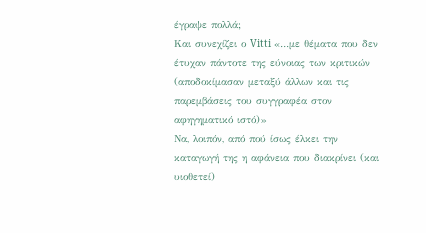έγραψε πολλά;
Και συνεχίζει ο Vitti «…με θέματα που δεν έτυχαν πάντοτε της εύνοιας των κριτικών (αποδοκίμασαν μεταξύ άλλων και τις παρεμβάσεις του συγγραφέα στον αφηγηματικό ιστό)»
Να, λοιπόν, από πού ίσως έλκει την καταγωγή της η αφάνεια που διακρίνει (και υιοθετεί)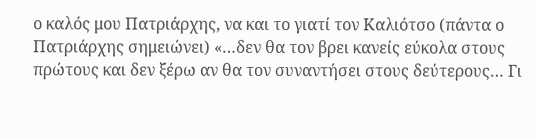ο καλός μου Πατριάρχης, να και το γιατί τον Καλιότσο (πάντα ο Πατριάρχης σημειώνει) «…δεν θα τον βρει κανείς εύκολα στους πρώτους και δεν ξέρω αν θα τον συναντήσει στους δεύτερους… Γι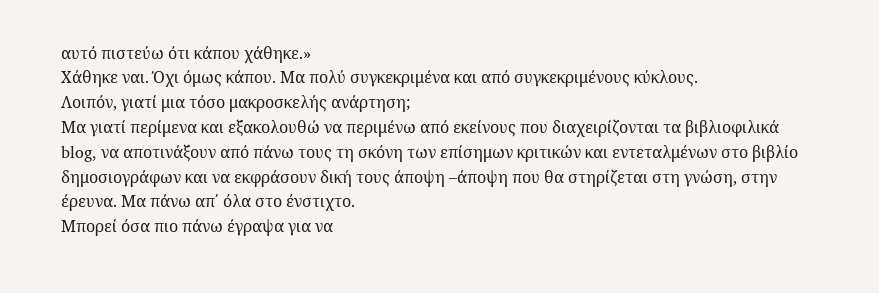αυτό πιστεύω ότι κάπου χάθηκε.»
Χάθηκε ναι. Όχι όμως κάπου. Μα πολύ συγκεκριμένα και από συγκεκριμένους κύκλους.
Λοιπόν, γιατί μια τόσο μακροσκελής ανάρτηση;
Μα γιατί περίμενα και εξακολουθώ να περιμένω από εκείνους που διαχειρίζονται τα βιβλιοφιλικά blog, να αποτινάξουν από πάνω τους τη σκόνη των επίσημων κριτικών και εντεταλμένων στο βιβλίο δημοσιογράφων και να εκφράσουν δική τους άποψη –άποψη που θα στηρίζεται στη γνώση, στην έρευνα. Μα πάνω απ΄ όλα στο ένστιχτο.
Μπορεί όσα πιο πάνω έγραψα για να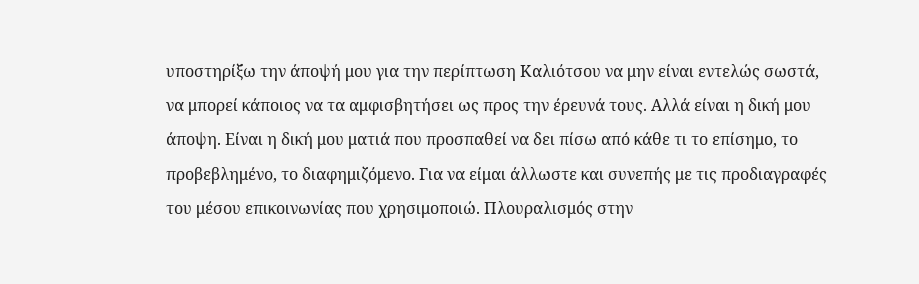υποστηρίξω την άποψή μου για την περίπτωση Καλιότσου να μην είναι εντελώς σωστά, να μπορεί κάποιος να τα αμφισβητήσει ως προς την έρευνά τους. Αλλά είναι η δική μου άποψη. Είναι η δική μου ματιά που προσπαθεί να δει πίσω από κάθε τι το επίσημο, το προβεβλημένο, το διαφημιζόμενο. Για να είμαι άλλωστε και συνεπής με τις προδιαγραφές του μέσου επικοινωνίας που χρησιμοποιώ. Πλουραλισμός στην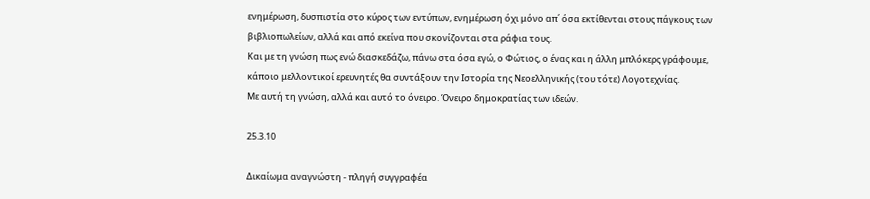ενημέρωση, δυσπιστία στο κύρος των εντύπων, ενημέρωση όχι μόνο απ΄ όσα εκτίθενται στους πάγκους των βιβλιοπωλείων, αλλά και από εκείνα που σκονίζονται στα ράφια τους.
Και με τη γνώση πως ενώ διασκεδάζω, πάνω στα όσα εγώ, ο Φώτιος, ο ένας και η άλλη μπλόκερς γράφουμε, κάποιο μελλοντικοί ερευνητές θα συντάξουν την Ιστορία της Νεοελληνικής (του τότε) Λογοτεχνίας.
Με αυτή τη γνώση, αλλά και αυτό το όνειρο. Όνειρο δημοκρατίας των ιδεών.

25.3.10

Δικαίωμα αναγνώστη - πληγή συγγραφέα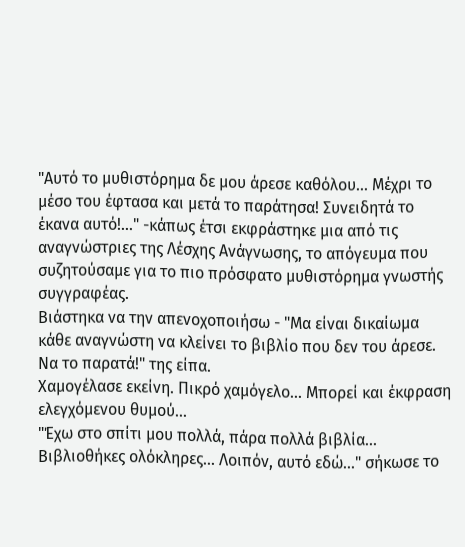"Αυτό το μυθιστόρημα δε μου άρεσε καθόλου... Μέχρι το μέσο του έφτασα και μετά το παράτησα! Συνειδητά το έκανα αυτό!..." -κάπως έτσι εκφράστηκε μια από τις αναγνώστριες της Λέσχης Ανάγνωσης, το απόγευμα που συζητούσαμε για το πιο πρόσφατο μυθιστόρημα γνωστής συγγραφέας.
Βιάστηκα να την απενοχοποιήσω - "Μα είναι δικαίωμα κάθε αναγνώστη να κλείνει το βιβλίο που δεν του άρεσε. Να το παρατά!" της είπα.
Χαμογέλασε εκείνη. Πικρό χαμόγελο... Μπορεί και έκφραση ελεγχόμενου θυμού...
"Έχω στο σπίτι μου πολλά, πάρα πολλά βιβλία... Βιβλιοθήκες ολόκληρες... Λοιπόν, αυτό εδώ..." σήκωσε το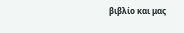βιβλίο και μας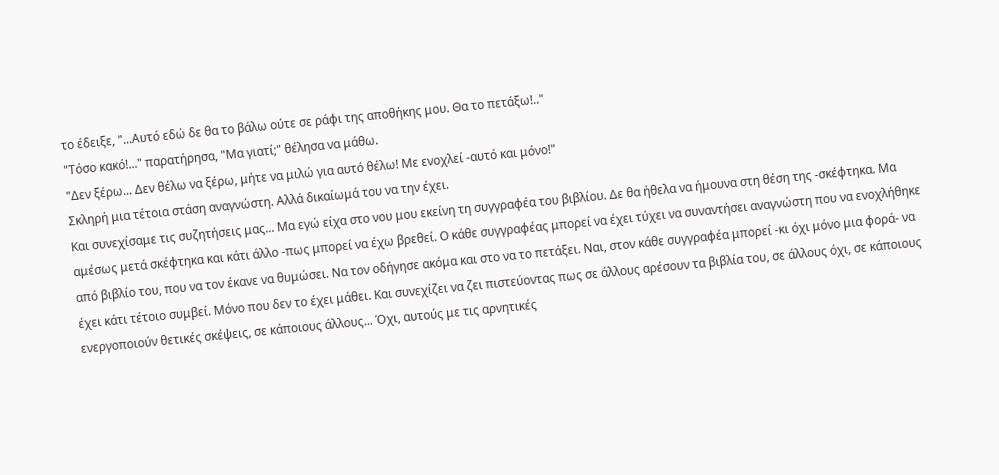το έδειξε, "...Αυτό εδώ δε θα το βάλω ούτε σε ράφι της αποθήκης μου. Θα το πετάξω!.."
"Τόσο κακό!..." παρατήρησα, "Μα γιατί;" θέλησα να μάθω.
"Δεν ξέρω... Δεν θέλω να ξέρω, μήτε να μιλώ για αυτό θέλω! Με ενοχλεί -αυτό και μόνο!"
Σκληρή μια τέτοια στάση αναγνώστη. Αλλά δικαίωμά του να την έχει.
Και συνεχίσαμε τις συζητήσεις μας... Μα εγώ είχα στο νου μου εκείνη τη συγγραφέα του βιβλίου. Δε θα ήθελα να ήμουνα στη θέση της -σκέφτηκα. Μα αμέσως μετά σκέφτηκα και κάτι άλλο -πως μπορεί να έχω βρεθεί. Ο κάθε συγγραφέας μπορεί να έχει τύχει να συναντήσει αναγνώστη που να ενοχλήθηκε από βιβλίο του, που να τον έκανε να θυμώσει. Να τον οδήγησε ακόμα και στο να το πετάξει. Ναι, στον κάθε συγγραφέα μπορεί -κι όχι μόνο μια φορά- να έχει κάτι τέτοιο συμβεί. Μόνο που δεν το έχει μάθει. Και συνεχίζει να ζει πιστεύοντας πως σε άλλους αρέσουν τα βιβλία του, σε άλλους όχι, σε κάποιους ενεργοποιούν θετικές σκέψεις, σε κάποιους άλλους... Όχι, αυτούς με τις αρνητικές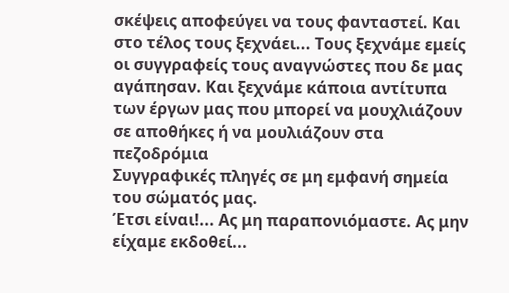σκέψεις αποφεύγει να τους φανταστεί. Και στο τέλος τους ξεχνάει... Τους ξεχνάμε εμείς οι συγγραφείς τους αναγνώστες που δε μας αγάπησαν. Και ξεχνάμε κάποια αντίτυπα των έργων μας που μπορεί να μουχλιάζουν σε αποθήκες ή να μουλιάζουν στα πεζοδρόμια
Συγγραφικές πληγές σε μη εμφανή σημεία του σώματός μας.
Έτσι είναι!... Ας μη παραπονιόμαστε. Ας μην είχαμε εκδοθεί...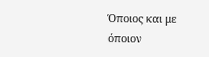Όποιος και με όποιον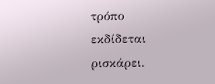τρόπο εκδίδεται ρισκάρει.